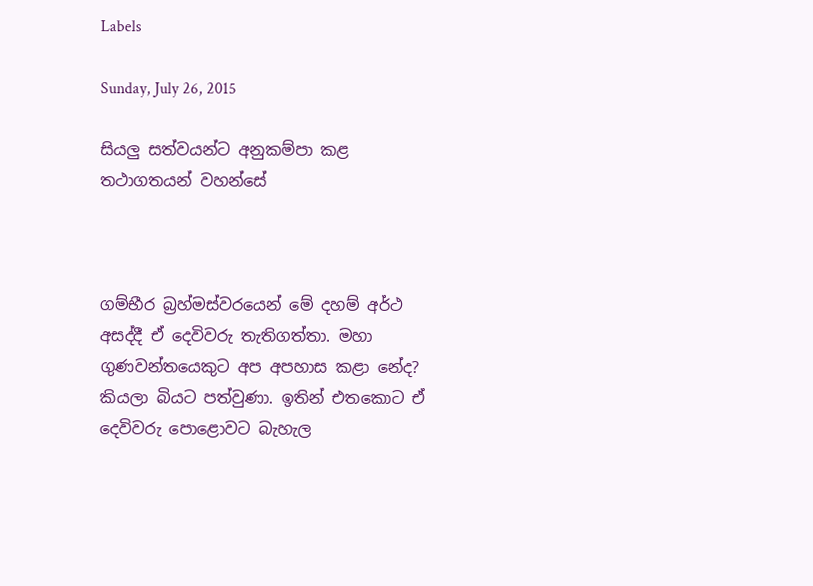Labels

Sunday, July 26, 2015

සියලු සත්වයන්ට අනුකම්පා කළ තථාගතයන් වහන්සේ



ගම්භීර බ්‍රහ්මස්වරයෙන් මේ දහම් අර්ථ අසද්දී ඒ දෙවිවරු තැතිගත්තා. මහා ගුණවන්තයෙකුට අප අපහාස කළා නේද? කියලා බියට පත්වුණා. ඉතින් එතකොට ඒ දෙවිවරු පොළොවට බැහැල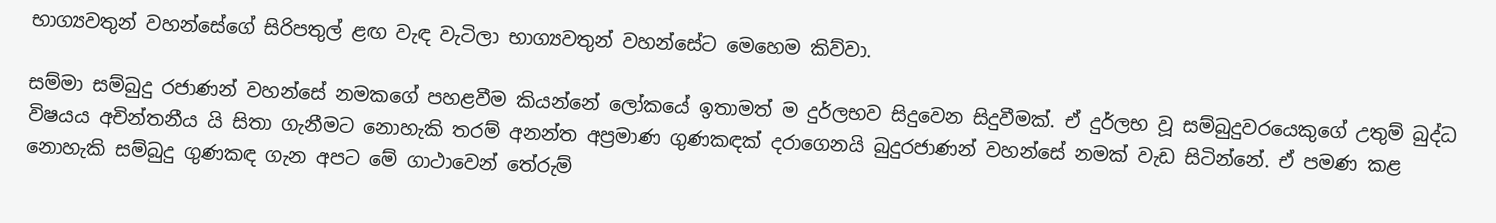භාග්‍යවතුන් වහන්සේගේ සිරිපතුල් ළඟ වැඳ වැටිලා භාග්‍යවතුන් වහන්සේට මෙහෙම කිව්වා.

සම්මා සම්බුදු රජාණන් වහන්සේ නමකගේ පහළවීම කියන්නේ ලෝකයේ ඉතාමත් ම දුර්ලභව සිදුවෙන සිදුවීමක්. ඒ දුර්ලභ වූ සම්බුදුවරයෙකුගේ උතුම් බුද්ධ විෂයය අචින්තනීය යි සිතා ගැනීමට නොහැකි තරම් අනන්ත අප්‍රමාණ ගුණකඳක් දරාගෙනයි බුදුරජාණන් වහන්සේ නමක් වැඩ සිටින්නේ. ඒ පමණ කළ නොහැකි සම්බුදු ගුණකඳ ගැන අපට මේ ගාථාවෙන් තේරුම්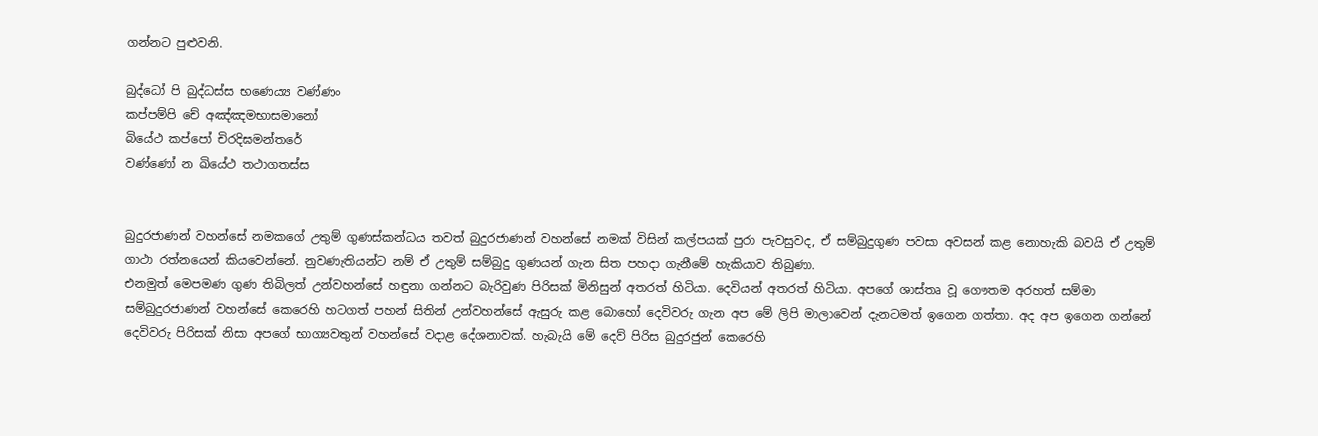ගන්නට පුළුවනි.

බුද්ධෝ පි බුද්ධස්ස භණෙය්‍ය වණ්ණං
කප්පම්පි චේ අඤ්ඤමභාසමානෝ
බියේථ කප්පෝ චිරදිඝමන්තරේ
වණ්ණෝ න ඛියේථ තථාගතස්ස


බුදුරජාණන් වහන්සේ නමකගේ උතුම් ගුණස්කන්ධය තවත් බුදුරජාණන් වහන්සේ නමක් විසින් කල්පයක් පුරා පැවසුවද, ඒ සම්බුදුගුණ පවසා අවසන් කළ නොහැකි බවයි ඒ උතුම් ගාථා රත්නයෙන් කියවෙන්නේ. නුවණැතියන්ට නම් ඒ උතුම් සම්බුදු ගුණයන් ගැන සිත පහදා ගැනීමේ හැකියාව තිබුණා.
එනමුත් මෙපමණ ගුණ තිබිලත් උන්වහන්සේ හඳුනා ගන්නට බැරිවුණ පිරිසක් මිනිසුන් අතරත් හිටියා. දෙවියන් අතරත් හිටියා. අපගේ ශාස්තෘ වූ ගෞතම අරහත් සම්මා සම්බුදුරජාණන් වහන්සේ කෙරෙහි හටගත් පහන් සිතින් උන්වහන්සේ ඇසුරු කළ බොහෝ දෙවිවරු ගැන අප මේ ලිපි මාලාවෙන් දැනටමත් ඉගෙන ගත්තා. අද අප ඉගෙන ගන්නේ දෙවිවරු පිරිසක් නිසා අපගේ භාග්‍යවතුන් වහන්සේ වදාළ දේශනාවක්. හැබැයි මේ දෙව් පිරිස බුදුරජුන් කෙරෙහි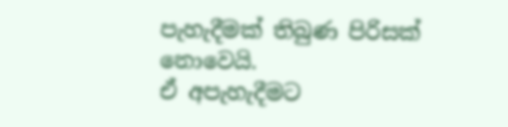පැහැදීමක් තිබුණ පිරිසක් නොවෙයි.
ඒ අපැහැදීමට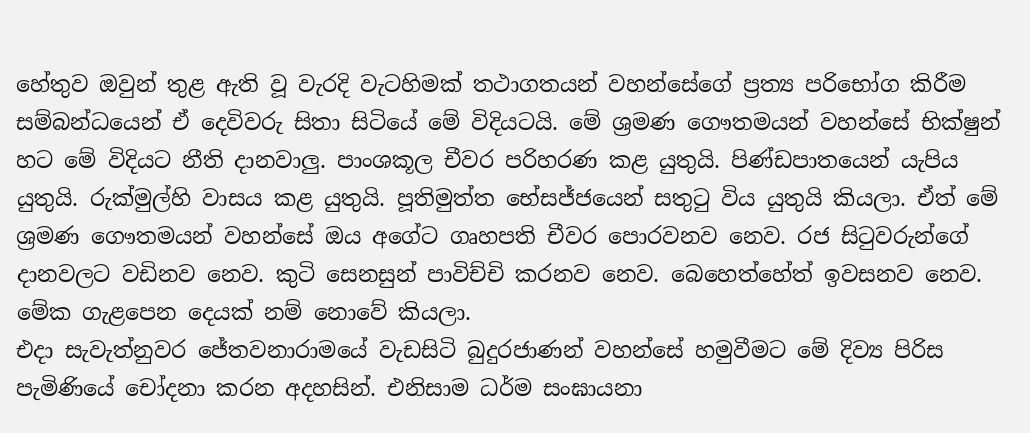හේතුව ඔවුන් තුළ ඇති වූ වැරදි වැටහිමක් තථාගතයන් වහන්සේගේ ප්‍රත්‍ය පරිභෝග කිරීම සම්බන්ධයෙන් ඒ දෙවිවරු සිතා සිටියේ මේ විදියටයි. මේ ශ්‍රමණ ගෞතමයන් වහන්සේ භික්ෂුන් හට මේ විදියට නීති දානවාලු. පාංශකූල චීවර පරිහරණ කළ යුතුයි. පිණ්ඩපාතයෙන් යැපිය යුතුයි. රුක්මුල්හි වාසය කළ යුතුයි. පූතිමුත්ත භේසජ්ජයෙන් සතුටු විය යුතුයි කියලා. ඒත් මේ ශ්‍රමණ ගෞතමයන් වහන්සේ ඔය අගේට ගෘහපති චීවර පොරවනව නෙව. රජ සිටුවරුන්ගේ දානවලට වඩිනව නෙව. කුටි සෙනසුන් පාවිච්චි කරනව නෙව. බෙහෙත්හේත් ඉවසනව නෙව. මේක ගැළපෙන දෙයක් නම් නොවේ කියලා.
එදා සැවැත්නුවර ජේතවනාරාමයේ වැඩසිටි බුදුරජාණන් වහන්සේ හමුවීමට මේ දිව්‍ය පිරිස පැමිණියේ චෝදනා කරන අදහසින්. එනිසාම ධර්ම සංඝායනා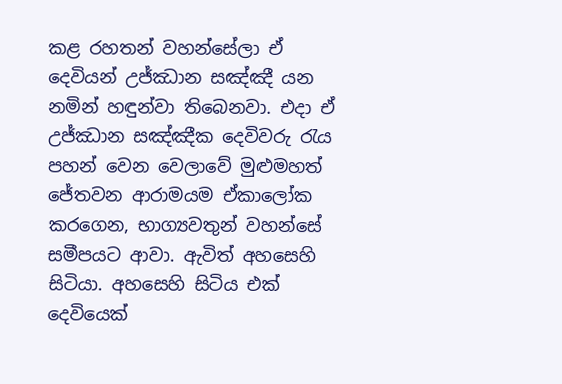කළ රහතන් වහන්සේලා ඒ දෙවියන් උජ්ඣාන සඤ්ඤී යන නමින් හඳුන්වා තිබෙනවා. එදා ඒ උජ්ඣාන සඤ්ඤීක දෙවිවරු රැය පහන් වෙන වෙලාවේ මුළුමහත් ජේතවන ආරාමයම ඒකාලෝක කරගෙන, භාග්‍යවතුන් වහන්සේ සමීපයට ආවා. ඇවිත් අහසෙහි සිටියා. අහසෙහි සිටිය එක් දෙවියෙක්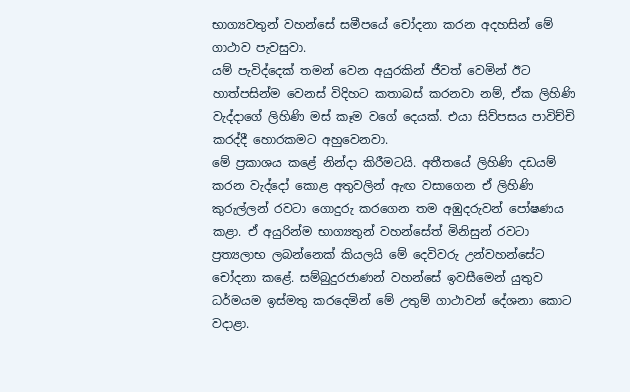භාග්‍යවතුන් වහන්සේ සමීපයේ චෝදනා කරන අදහසින් මේ ගාථාව පැවසුවා.
යම් පැවිද්දෙක් තමන් වෙන අයුරකින් ජීවත් වෙමින් ඊට හාත්පසින්ම වෙනස් විදිහට කතාබස් කරනවා නම්, ඒක ලිහිණි වැද්දාගේ ලිහිණි මස් කෑම වගේ දෙයක්. එයා සිව්පසය පාවිච්චි කරද්දී හොරකමට අහුවෙනවා.
මේ ප්‍රකාශය කළේ නින්දා කිරීමටයි. අතීතයේ ලිහිණි දඩයම් කරන වැද්දෝ කොළ අතුවලින් ඇඟ වසාගෙන ඒ ලිහිණි කුරුල්ලන් රවටා ගොදුරු කරගෙන තම අඹුදරුවන් පෝෂණය කළා. ඒ අයුරින්ම භාග්‍යතුන් වහන්සේත් මිනිසුන් රවටා ප්‍රත්‍යලාභ ලබන්නෙක් කියලයි මේ දෙවිවරු උන්වහන්සේට චෝදනා කළේ. සම්බුදුරජාණන් වහන්සේ ඉවසීමෙන් යුතුව ධර්මයම ඉස්මතු කරදෙමින් මේ උතුම් ගාථාවන් දේශනා කොට වදාළා.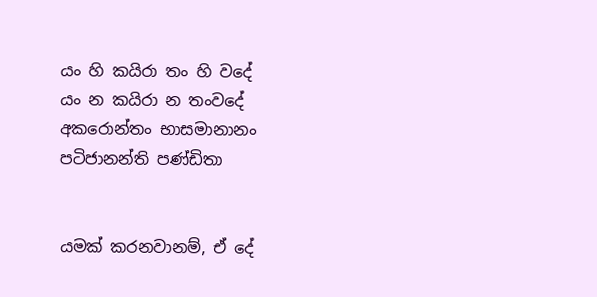යං හි කයිරා තං හි වදේ
යං න කයිරා න තංවදේ
අකරොන්තං භාසමානානං
පටිජානන්ති පණ්ඩිතා


යමක් කරනවානම්, ඒ දේ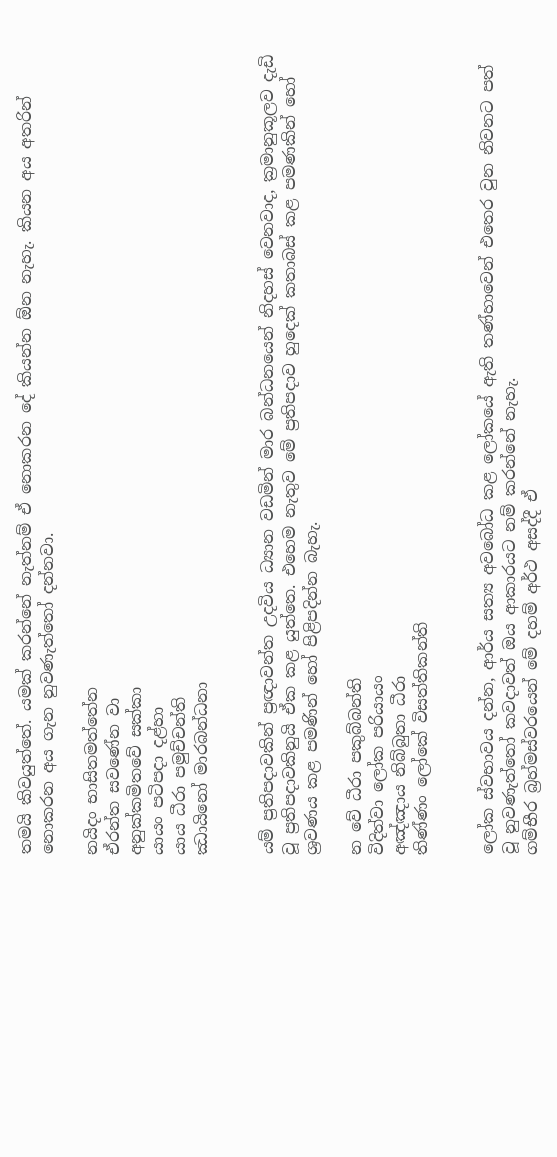තමයි කිවයුත්තේ. යමක් කරන්නේ නැත්නම් ඒ නොකරන දේ කියන්න ඕන නැහැ. කියන අය අතරින් නොකරන අය ගැන නුවණැත්තෝ දන්නවා.

නයිදං භාසිතමත්තේන
ඒරන්ත සවණේන වා
අනුක්කමිතවේ සක්කා
යායං පටිපදා දළ්හා
යාය ධීරා පමුච්චන්ති
ඣායිනෝ මාරබන්ධනා


යම් ප්‍රතිපදාවකින් ප්‍රඥාවන්ත උදවිය ධ්‍යාන වඩමින් මාර බන්ධනයෙන් නිදහස් වෙනවාද, ක්‍රමානුකූලව දැඩි වූ ප්‍රතිපදාවකිනුයි ඒක කළ යුත්තෙ. එහෙම නැතුව මේ ප්‍රතිපදාව හුදෙක් කතාබස් කළ පමණකින් හෝ ශ්‍රවණය කළ පමණින් හෝ පිළිපදින්න බැහැ.

න වේ ධීරා පකුබ්බන්ති
විදිත්වා ලෝක පරියායං
අඤ්ඤාය නිබ්බුතා ධීරා
තිණ්ණං ලෝකේ විසත්තිකන්ති


ලෝක ස්වභාවය දන්න, ආර්ය සත්‍ය අවබෝධ කළ ලෝකයේ ඇති තණ්හාවෙන් එතෙර වුන නිවනට පත් වූ නුවණැත්තෝ කවදාවත් ඔය ආකාරයට නම් කරන්නේ නැහැ.
ගම්භීර බ්‍රහ්මස්වරයෙන් මේ දහම් අර්ථ අසද්දී ඒ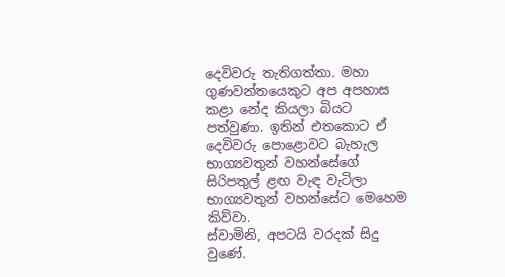දෙවිවරු තැතිගත්තා. මහා ගුණවන්තයෙකුට අප අපහාස කළා නේද කියලා බියට පත්වුණා. ඉතින් එතකොට ඒ දෙවිවරු පොළොවට බැහැල භාග්‍යවතුන් වහන්සේගේ සිරිපතුල් ළඟ වැඳ වැටිලා භාග්‍යවතුන් වහන්සේට මෙහෙම කිව්වා.
ස්වාමිනි, අපටයි වරදක් සිදු වුණේ.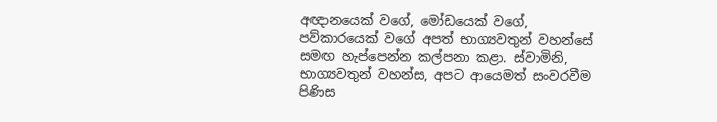අඥානයෙක් වගේ, මෝඩයෙක් වගේ, පව්කාරයෙක් වගේ අපත් භාග්‍යවතුන් වහන්සේ සමඟ හැප්පෙන්න කල්පනා කළා. ස්වාමිනි, භාග්‍යවතුන් වහන්ස, අපට ආයෙමත් සංවරවීම පිණිස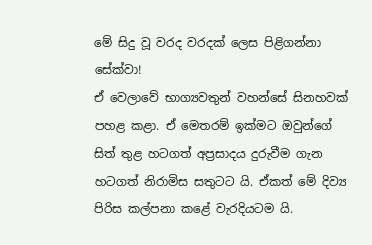මේ සිදු වූ වරද වරදක් ලෙස පිළිගන්නා සේක්වා!
ඒ වෙලාවේ භාග්‍යවතුන් වහන්සේ සිනහවක් පහළ කළා. ඒ මෙතරම් ඉක්මට ඔවුන්ගේ සිත් තුළ හටගත් අප්‍රසාදය දුරුවීම ගැන හටගත් නිරාමිස සතුටට යි. ඒකත් මේ දිව්‍ය පිරිස කල්පනා කළේ වැරදියටම යි.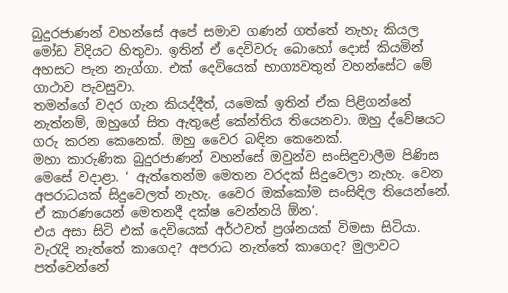බුදුරජාණන් වහන්සේ අපේ සමාව ගණන් ගත්තේ නැහැ කියල මෝඩ විදියට හිතුවා. ඉතින් ඒ දෙවිවරු බොහෝ දොස් කියමින් අහසට පැන නැග්ගා. එක් දෙවියෙක් භාග්‍යවතුන් වහන්සේට මේ ගාථාව පැවසුවා.
තමන්ගේ වදර ගැන කියද්දීත්, යමෙක් ඉතින් ඒක පිළිගන්නේ නැත්නම්, ඔහුගේ සිත ඇතුළේ කේන්තිය තියෙනවා. ඔහු ද්වේෂයට ගරු කරන කෙනෙක්. ඔහු වෛර බඳින කෙනෙක්.
මහා කාරුණික බුදුරජාණන් වහන්සේ ඔවුන්ව සංසිඳුවාලීම පිණිස මෙසේ වදාළා. ‘ ඇත්තෙන්ම මෙතන වරදක් සිදුවෙලා නැහැ. වෙන අපරාධයක් සිදුවෙලත් නැහැ. වෛර ඔක්කෝම සංසිඳිල තියෙන්නේ. ඒ කාරණයෙන් මෙතනදී දක්ෂ වෙන්නයි ඕන’.
එය අසා සිටි එක් දෙවියෙක් අර්ථවත් ප්‍රශ්නයක් විමසා සිටියා.
වැරැදි නැත්තේ කාගෙද? අපරාධ නැත්තේ කාගෙද? මුලාවට පත්වෙන්නේ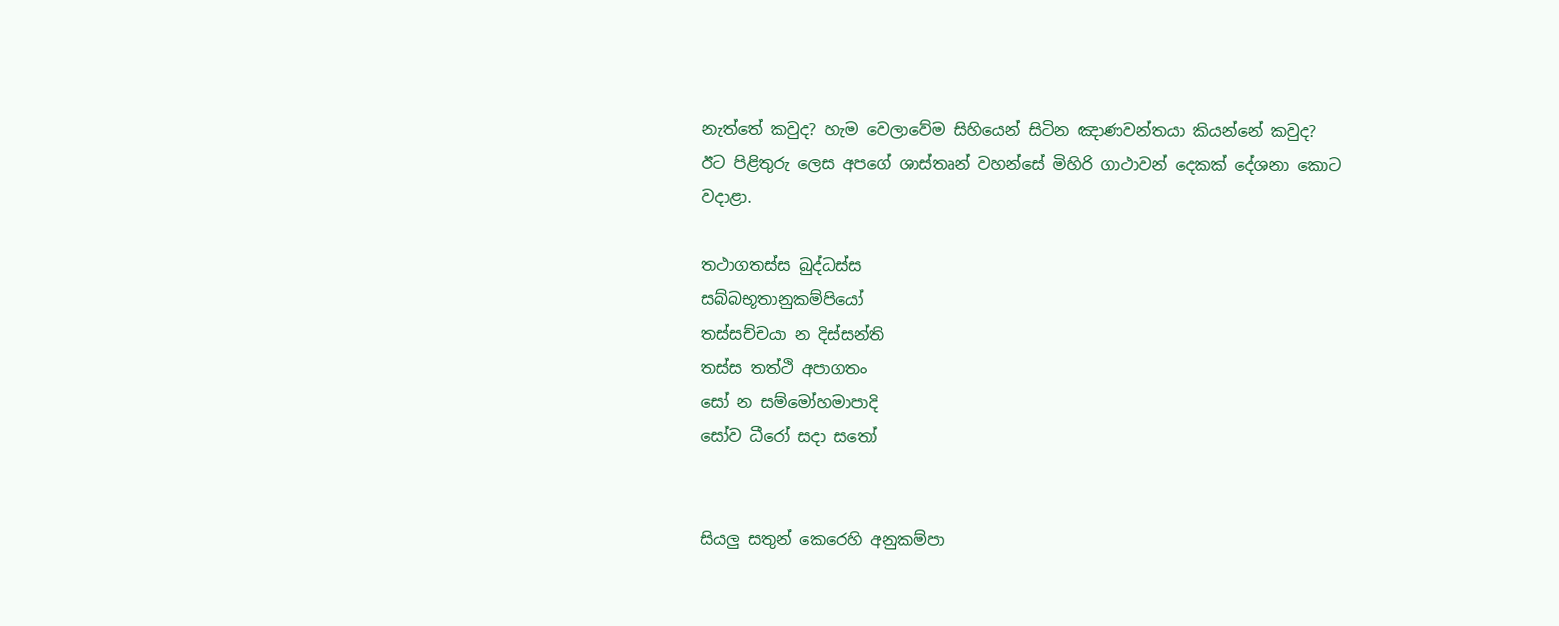නැත්තේ කවුද? හැම වෙලාවේම සිහියෙන් සිටින ඤාණවන්තයා කියන්නේ කවුද?
ඊට පිළිතුරු ලෙස අපගේ ශාස්තෘන් වහන්සේ මිහිරි ගාථාවන් දෙකක් දේශනා කොට වදාළා.

තථාගතස්ස බුද්ධස්ස
සබ්බභූතානුකම්පියෝ
තස්සච්චයා න දිස්සන්ති
තස්ස තත්ථි අපාගතං
සෝ න සම්මෝහමාපාදි
සෝව ධීරෝ සදා සතෝ


සියලු සතුන් කෙරෙහි අනුකම්පා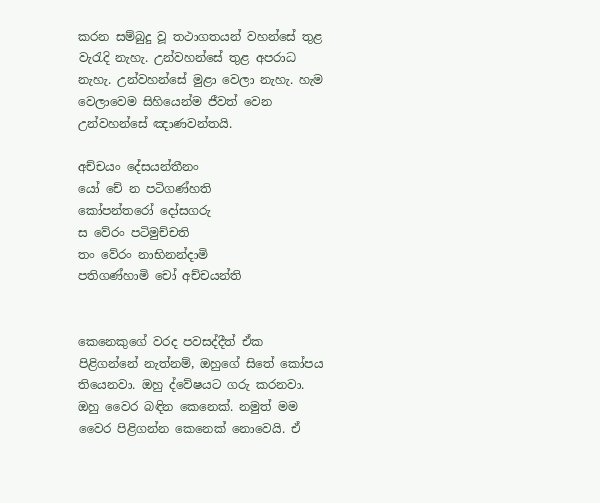කරන සම්බුදු වූ තථාගතයන් වහන්සේ තුළ වැරැදි නැහැ. උන්වහන්සේ තුළ අපරාධ නැහැ. උන්වහන්සේ මුළා වෙලා නැහැ. හැම වෙලාවෙම සිහියෙන්ම ජීවත් වෙන උන්වහන්සේ ඤාණවන්තයි.

අච්චයං දේසයන්තීනං
යෝ චේ න පටිගණ්හති
කෝපන්තරෝ දෝසගරු
ස වේරං පටිමුච්චති
තං වේරං නාභිනන්දාමි
පතිගණ්හාමි චෝ අච්චයන්ති


කෙනෙකුගේ වරද පවසද්දීත් ඒක පිළිගන්නේ නැත්නම්, ඔහුගේ සිතේ කෝපය තියෙනවා. ඔහු ද්වේෂයට ගරු කරනවා. ඔහු වෛර බඳින කෙනෙක්. නමුත් මම වෛර පිළිගන්න කෙනෙක් නොවෙයි. ඒ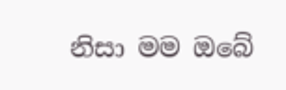නිසා මම ඔබේ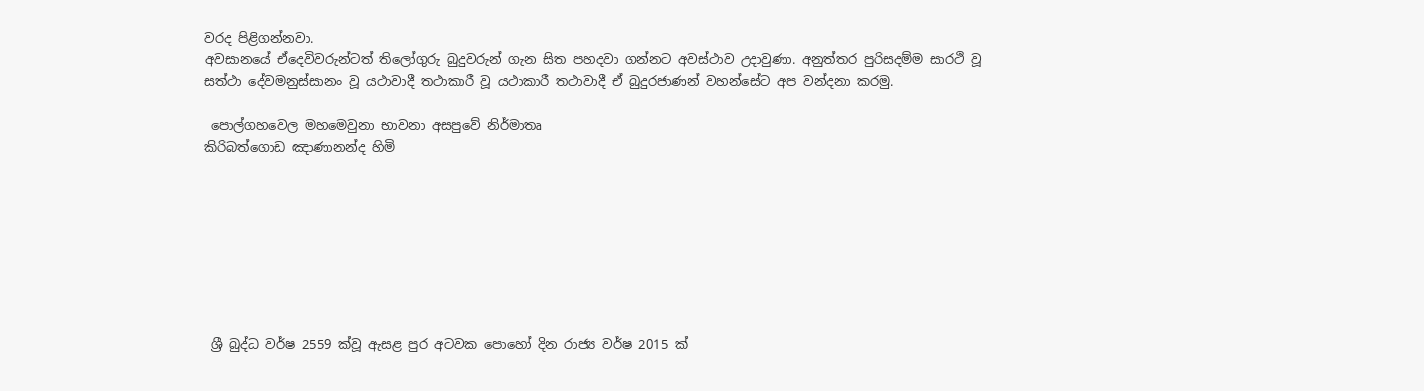වරද පිළිගන්නවා.
අවසානයේ ඒදෙවිවරුන්ටත් තිලෝගුරු බුදුවරුන් ගැන සිත පහදවා ගන්නට අවස්ථාව උදාවුණා. අනුත්තර පුරිසදම්ම සාරථි වූ සත්ථා දේවමනුස්සානං වූ යථාවාදී තථාකාරී වූ යථාකාරී තථාවාදී ඒ බුදුරජාණන් වහන්සේට අප වන්දනා කරමු.

 පොල්ගහවෙල මහමෙවුනා භාවනා අසපුවේ නිර්මාතෘ
කිරිබත්ගොඩ ඤාණානන්ද හිමි








 ශ්‍රී බුද්ධ වර්ෂ 2559 ක්වූ ඇසළ පුර අටවක පොහෝ දින රාජ්‍ය වර්ෂ 2015 ක්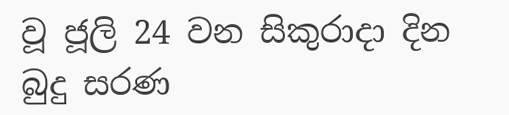වූ ජූලි 24 වන සිකුරාදා දින බුදු සරණ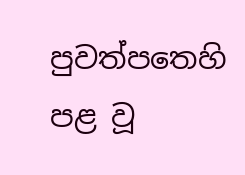පුවත්පතෙහි පළ වූ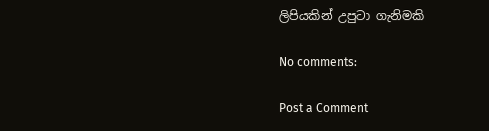ලිපියකින් උපුටා ගැනිමකි

No comments:

Post a Comment